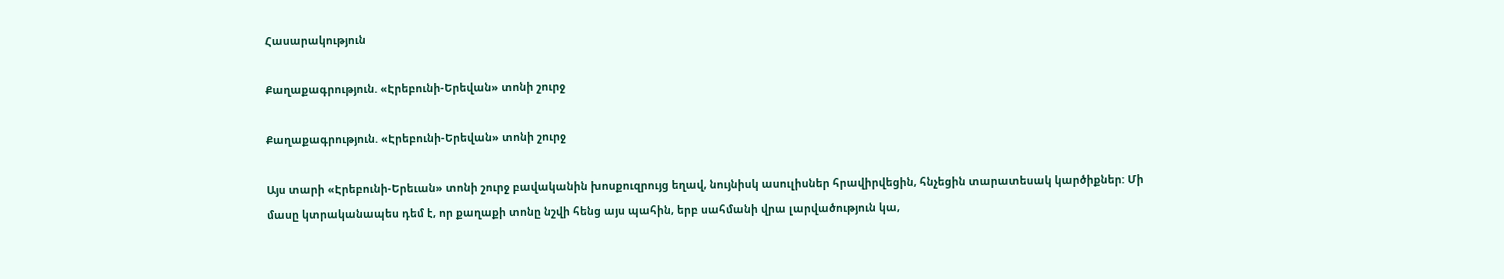Հասարակություն

Քաղաքագրություն. «Էրեբունի-Երեվան» տոնի շուրջ

Քաղաքագրություն. «Էրեբունի-Երեվան» տոնի շուրջ

Այս տարի «Էրեբունի-Երեւան» տոնի շուրջ բավականին խոսքուզրույց եղավ, նույնիսկ ասուլիսներ հրավիրվեցին, հնչեցին տարատեսակ կարծիքներ: Մի մասը կտրականապես դեմ է, որ քաղաքի տոնը նշվի հենց այս պահին, երբ սահմանի վրա լարվածություն կա,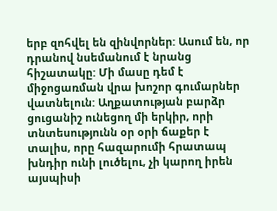երբ զոհվել են զինվորներ: Ասում են, որ դրանով նսեմանում է նրանց հիշատակը: Մի մասը դեմ է միջոցառման վրա խոշոր գումարներ վատնելուն: Աղքատության բարձր ցուցանիշ ունեցող մի երկիր, որի տնտեսությունն օր օրի ճաքեր է տալիս, որը հազարումի հրատապ խնդիր ունի լուծելու, չի կարող իրեն այսպիսի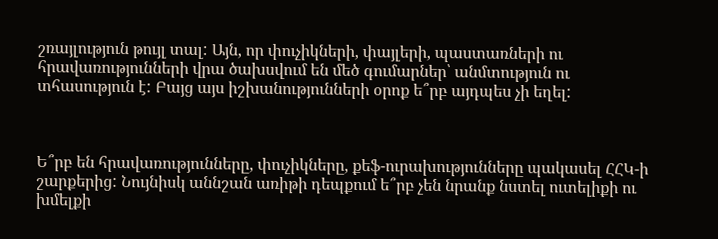շռայլություն թույլ տալ: Այն, որ փուչիկների, փայլերի, պաստառների ու հրավառությունների վրա ծախսվում են մեծ գումարներ՝ անմտություն ու տհասություն է: Բայց այս իշխանությունների օրոք ե՞րբ այդպես չի եղել:



Ե՞րբ են հրավառությունները, փուչիկները, քեֆ-ուրախությունները պակասել ՀՀԿ-ի շարքերից: Նույնիսկ աննշան առիթի դեպքում ե՞րբ չեն նրանք նստել ուտելիքի ու խմելքի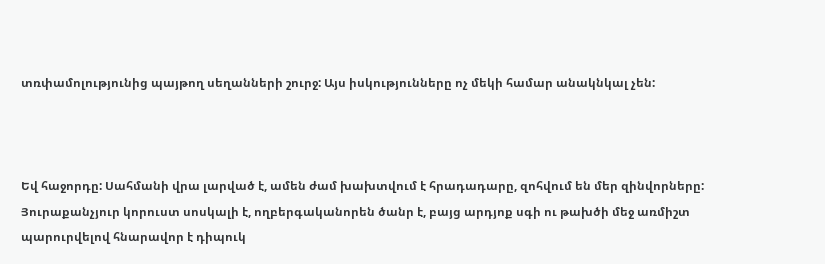տռփամոլությունից պայթող սեղանների շուրջ: Այս իսկությունները ոչ մեկի համար անակնկալ չեն:



Եվ հաջորդը: Սահմանի վրա լարված է, ամեն ժամ խախտվում է հրադադարը, զոհվում են մեր զինվորները: Յուրաքանչյուր կորուստ սոսկալի է, ողբերգականորեն ծանր է, բայց արդյոք սգի ու թախծի մեջ առմիշտ պարուրվելով հնարավոր է դիպուկ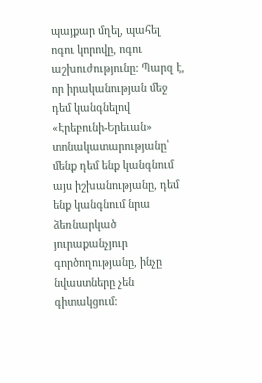պայքար մղել, պահել ոգու կորովը, ոգու աշխուժությունը: Պարզ է, որ իրականության մեջ դեմ կանգնելով «Էրեբունի-Երեւան» տոնակատարությանը՝ մենք դեմ ենք կանգնում այս իշխանությանը, դեմ ենք կանգնում նրա ձեռնարկած յուրաքանչյուր գործողությանը, ինչը նվաստները չեն գիտակցում: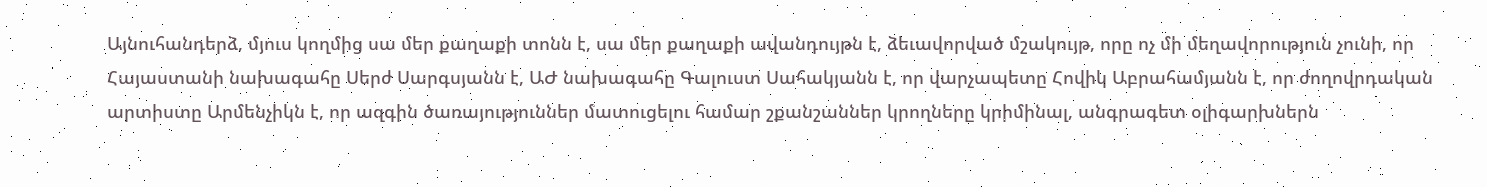Այնուհանդերձ, մյուս կողմից սա մեր քաղաքի տոնն է, սա մեր քաղաքի ավանդույթն է, ձեւավորված մշակույթ, որը ոչ մի մեղավորություն չունի, որ Հայաստանի նախագահը Սերժ Սարգսյանն է, ԱԺ նախագահը Գալուստ Սահակյանն է, որ վարչապետը Հովիկ Աբրահամյանն է, որ ժողովրդական արտիստը Արմենչիկն է, որ ազգին ծառայություններ մատուցելու համար շքանշաններ կրողները կրիմինալ, անգրագետ օլիգարխներն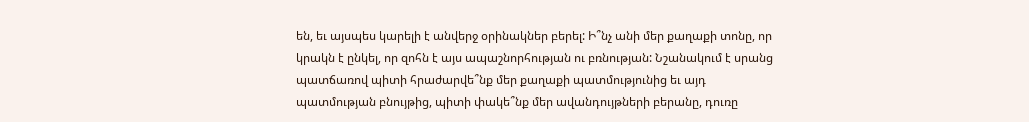են, եւ այսպես կարելի է անվերջ օրինակներ բերել: Ի՞նչ անի մեր քաղաքի տոնը, որ կրակն է ընկել, որ զոհն է այս ապաշնորհության ու բռնության: Նշանակում է սրանց պատճառով պիտի հրաժարվե՞նք մեր քաղաքի պատմությունից եւ այդ պատմության բնույթից, պիտի փակե՞նք մեր ավանդույթների բերանը, դուռը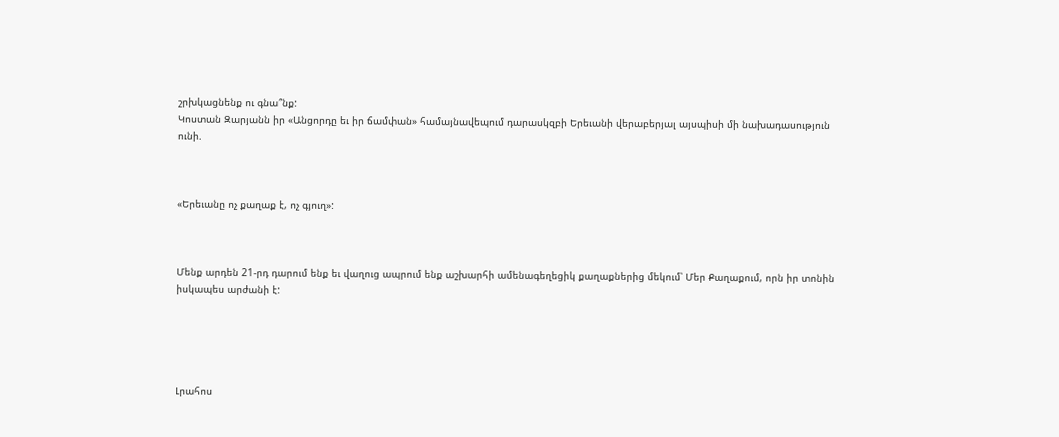շրխկացնենք ու գնա՞նք:
Կոստան Զարյանն իր «Անցորդը եւ իր ճամփան» համայնավեպում դարասկզբի Երեւանի վերաբերյալ այսպիսի մի նախադասություն ունի.



«Երեւանը ոչ քաղաք է, ոչ գյուղ»:



Մենք արդեն 21-րդ դարում ենք եւ վաղուց ապրում ենք աշխարհի ամենագեղեցիկ քաղաքներից մեկում՝ Մեր Քաղաքում, որն իր տոնին իսկապես արժանի է:





Լրահոս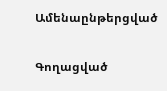Ամենաընթերցված

Գողացված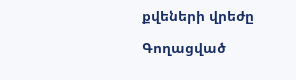քվեների վրեժը

Գողացված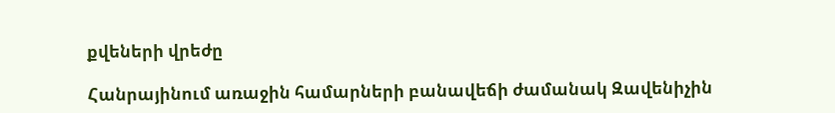քվեների վրեժը

Հանրայինում առաջին համարների բանավեճի ժամանակ Զավենիչին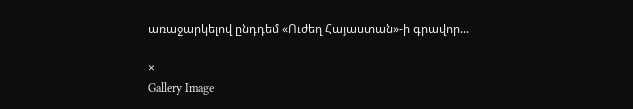առաջարկելով ընդդեմ «Ուժեղ Հայաստան»-ի գրավոր...

×
Gallery Image